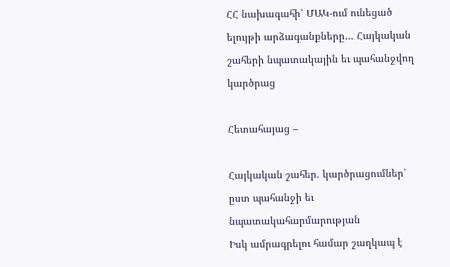ՀՀ նախագահի՝ ՄԱԿ-ում ունեցած ելույթի արձագանքները… Հայկական շահերի նպատակային եւ պահանջվող կարծրաց

Հետահայաց –

Հայկական շահեր. կարծրացումներ՝ ըստ պահանջի եւ նպատակահարմարության
Իսկ ամրագրելու համար շաղկապ է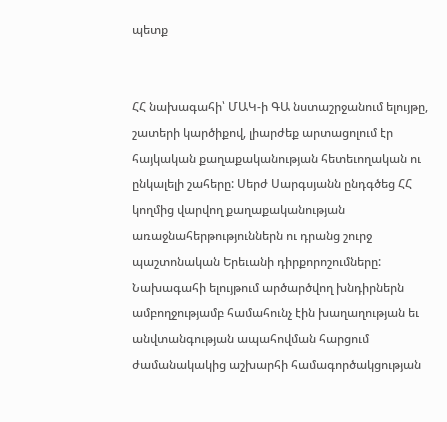պետք


ՀՀ նախագահի՝ ՄԱԿ-ի ԳԱ նստաշրջանում ելույթը, շատերի կարծիքով, լիարժեք արտացոլում էր հայկական քաղաքականության հետեւողական ու ընկալելի շահերը: Սերժ Սարգսյանն ընդգծեց ՀՀ կողմից վարվող քաղաքականության առաջնահերթություններն ու դրանց շուրջ պաշտոնական Երեւանի դիրքորոշումները: Նախագահի ելույթում արծարծվող խնդիրներն ամբողջությամբ համահունչ էին խաղաղության եւ անվտանգության ապահովման հարցում ժամանակակից աշխարհի համագործակցության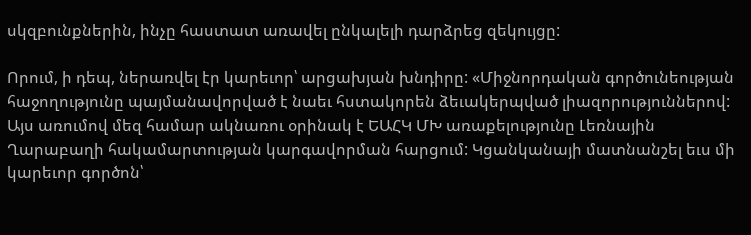սկզբունքներին, ինչը հաստատ առավել ընկալելի դարձրեց զեկույցը:

Որում, ի դեպ, ներառվել էր կարեւոր՝ արցախյան խնդիրը: «Միջնորդական գործունեության հաջողությունը պայմանավորված է նաեւ հստակորեն ձեւակերպված լիազորություններով: Այս առումով մեզ համար ակնառու օրինակ է ԵԱՀԿ ՄԽ առաքելությունը Լեռնային Ղարաբաղի հակամարտության կարգավորման հարցում: Կցանկանայի մատնանշել եւս մի կարեւոր գործոն՝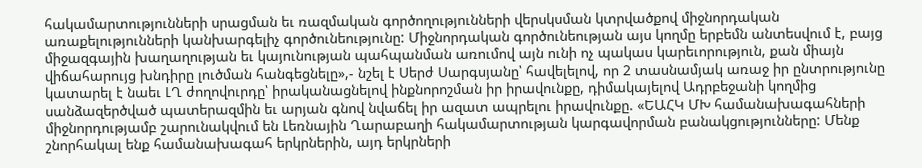հակամարտությունների սրացման եւ ռազմական գործողությունների վերսկսման կտրվածքով միջնորդական առաքելությունների կանխարգելիչ գործունեությունը: Միջնորդական գործունեության այս կողմը երբեմն անտեսվում է, բայց միջազգային խաղաղության եւ կայունության պահպանման առումով այն ունի ոչ պակաս կարեւորություն, քան միայն վիճահարույց խնդիրը լուծման հանգեցնելը»,- նշել է Սերժ Սարգսյանը՝ հավելելով, որ 2 տասնամյակ առաջ իր ընտրությունը կատարել է նաեւ ԼՂ ժողովուրդը՝ իրականացնելով ինքնորոշման իր իրավունքը, դիմակայելով Ադրբեջանի կողմից սանձազերծված պատերազմին եւ արյան գնով նվաճել իր ազատ ապրելու իրավունքը. «ԵԱՀԿ ՄԽ համանախագահների միջնորդությամբ շարունակվում են Լեռնային Ղարաբաղի հակամարտության կարգավորման բանակցությունները: Մենք շնորհակալ ենք համանախագահ երկրներին, այդ երկրների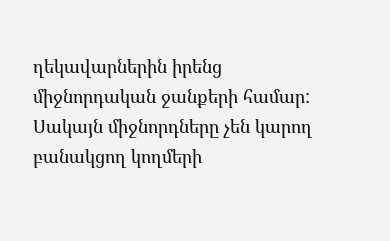ղեկավարներին իրենց միջնորդական ջանքերի համար: Սակայն միջնորդները չեն կարող բանակցող կողմերի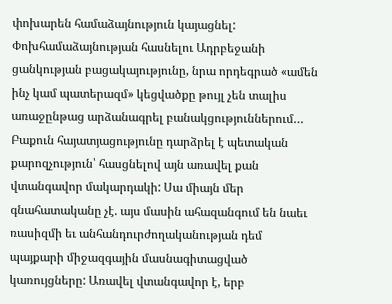փոխարեն համաձայնություն կայացնել: Փոխհամաձայնության հասնելու Ադրբեջանի ցանկության բացակայությունը, նրա որդեգրած «ամեն ինչ կամ պատերազմ» կեցվածքը թույլ չեն տալիս առաջընթաց արձանագրել բանակցություններում… Բաքուն հայատյացությունը դարձրել է պետական քարոզչություն՝ հասցնելով այն առավել քան վտանգավոր մակարդակի: Սա միայն մեր գնահատականը չէ. այս մասին ահազանգում են նաեւ ռասիզմի եւ անհանդուրժողականության դեմ պայքարի միջազգային մասնագիտացված կառույցները: Առավել վտանգավոր է, երբ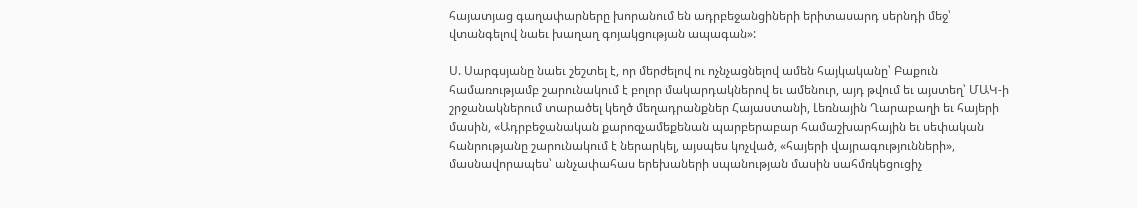հայատյաց գաղափարները խորանում են ադրբեջանցիների երիտասարդ սերնդի մեջ՝ վտանգելով նաեւ խաղաղ գոյակցության ապագան»:

Ս. Սարգսյանը նաեւ շեշտել է, որ մերժելով ու ոչնչացնելով ամեն հայկականը՝ Բաքուն համառությամբ շարունակում է բոլոր մակարդակներով եւ ամենուր, այդ թվում եւ այստեղ՝ ՄԱԿ-ի շրջանակներում տարածել կեղծ մեղադրանքներ Հայաստանի, Լեռնային Ղարաբաղի եւ հայերի մասին, «Ադրբեջանական քարոզչամեքենան պարբերաբար համաշխարհային եւ սեփական հանրությանը շարունակում է ներարկել, այսպես կոչված, «հայերի վայրագությունների», մասնավորապես՝ անչափահաս երեխաների սպանության մասին սահմռկեցուցիչ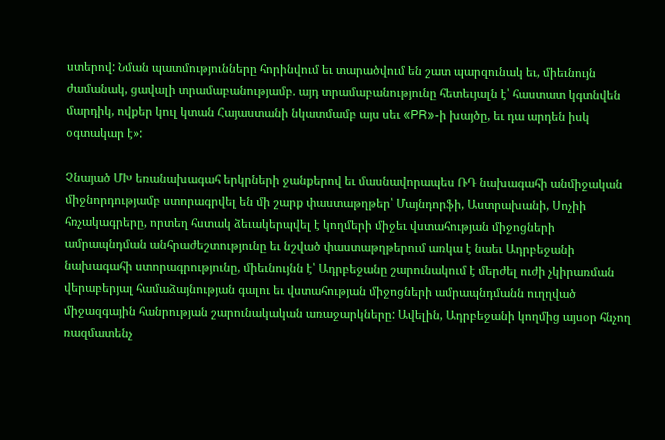ստերով: Նման պատմությունները հորինվում եւ տարածվում են շատ պարզունակ եւ, միեւնույն ժամանակ, ցավալի տրամաբանությամբ. այդ տրամաբանությունը հետեւյալն է՝ հաստատ կգտնվեն մարդիկ, ովքեր կուլ կտան Հայաստանի նկատմամբ այս սեւ «PR»-ի խայծը, եւ դա արդեն իսկ օգտակար է»:

Չնայած ՄԽ եռանախագահ երկրների ջանքերով եւ մասնավորապես ՌԴ նախագահի անմիջական միջնորդությամբ ստորագրվել են մի շարք փաստաթղթեր՝ Մայնդորֆի, Աստրախանի, Սոչիի հռչակագրերը, որտեղ հստակ ձեւակերպվել է կողմերի միջեւ վստահության միջոցների ամրապնդման անհրաժեշտությունը եւ նշված փաստաթղթերում առկա է նաեւ Ադրբեջանի նախագահի ստորագրությունը, միեւնույնն է՝ Ադրբեջանը շարունակում է մերժել ուժի չկիրառման վերաբերյալ համաձայնության գալու եւ վստահության միջոցների ամրապնդմանն ուղղված միջազգային հանրության շարունակական առաջարկները: Ավելին, Ադրբեջանի կողմից այսօր հնչող ռազմատենչ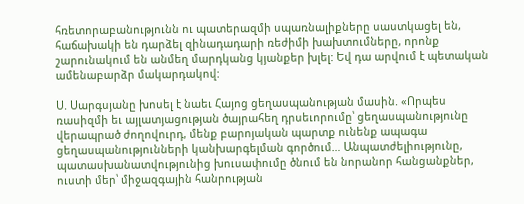հռետորաբանությունն ու պատերազմի սպառնալիքները սաստկացել են, հաճախակի են դարձել զինադադարի ռեժիմի խախտումները, որոնք շարունակում են անմեղ մարդկանց կյանքեր խլել: Եվ դա արվում է պետական ամենաբարձր մակարդակով:

Ս. Սարգսյանը խոսել է նաեւ Հայոց ցեղասպանության մասին. «Որպես ռասիզմի եւ այլատյացության ծայրահեղ դրսեւորումը՝ ցեղասպանությունը վերապրած ժողովուրդ, մենք բարոյական պարտք ունենք ապագա ցեղասպանությունների կանխարգելման գործում… Անպատժելիությունը, պատասխանատվությունից խուսափումը ծնում են նորանոր հանցանքներ, ուստի մեր՝ միջազգային հանրության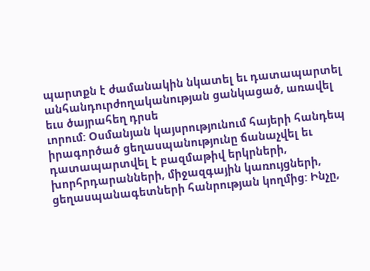պարտքն է ժամանակին նկատել եւ դատապարտել անհանդուրժողականության ցանկացած, առավել եւս ծայրահեղ դրսե
ւորում: Օսմանյան կայսրությունում հայերի հանդեպ իրագործած ցեղասպանությունը ճանաչվել եւ դատապարտվել է բազմաթիվ երկրների, խորհրդարանների, միջազգային կառույցների, ցեղասպանագետների հանրության կողմից: Ինչը,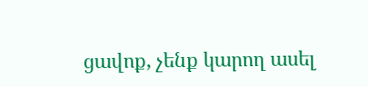ցավոք, չենք կարող ասել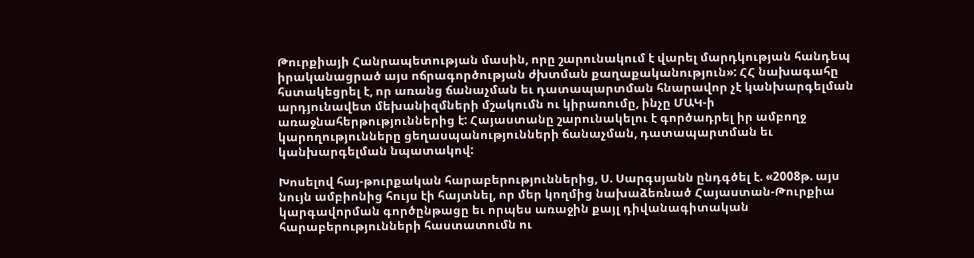Թուրքիայի Հանրապետության մասին, որը շարունակում է վարել մարդկության հանդեպ իրականացրած այս ոճրագործության ժխտման քաղաքականություն»: ՀՀ նախագահը հստակեցրել է, որ առանց ճանաչման եւ դատապարտման հնարավոր չէ կանխարգելման արդյունավետ մեխանիզմների մշակումն ու կիրառումը, ինչը ՄԱԿ-ի առաջնահերթություններից է: Հայաստանը շարունակելու է գործադրել իր ամբողջ կարողությունները ցեղասպանությունների ճանաչման, դատապարտման եւ կանխարգելման նպատակով:

Խոսելով հայ-թուրքական հարաբերություններից, Ս. Սարգսյանն ընդգծել է. «2008թ. այս նույն ամբիոնից հույս էի հայտնել, որ մեր կողմից նախաձեռնած Հայաստան-Թուրքիա կարգավորման գործընթացը եւ որպես առաջին քայլ դիվանագիտական հարաբերությունների հաստատումն ու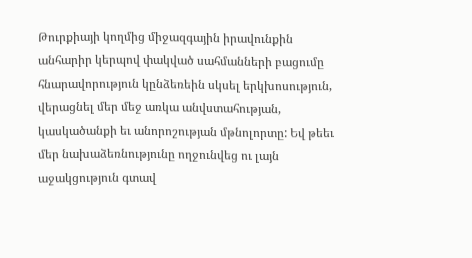Թուրքիայի կողմից միջազգային իրավունքին անհարիր կերպով փակված սահմանների բացումը հնարավորություն կընձեռեին սկսել երկխոսություն, վերացնել մեր մեջ առկա անվստահության, կասկածանքի եւ անորոշության մթնոլորտը: Եվ թեեւ մեր նախաձեռնությունը ողջունվեց ու լայն աջակցություն գտավ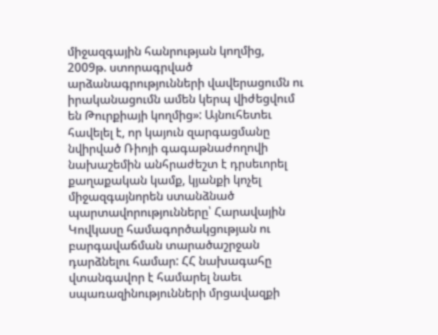միջազգային հանրության կողմից, 2009թ. ստորագրված արձանագրությունների վավերացումն ու իրականացումն ամեն կերպ վիժեցվում են Թուրքիայի կողմից»: Այնուհետեւ հավելել է, որ կայուն զարգացմանը նվիրված Ռիոյի գագաթնաժողովի նախաշեմին անհրաժեշտ է դրսեւորել քաղաքական կամք, կյանքի կոչել միջազգայնորեն ստանձնած պարտավորությունները՝ Հարավային Կովկասը համագործակցության ու բարգավաճման տարածաշրջան դարձնելու համար: ՀՀ նախագահը վտանգավոր է համարել նաեւ սպառազինությունների մրցավազքի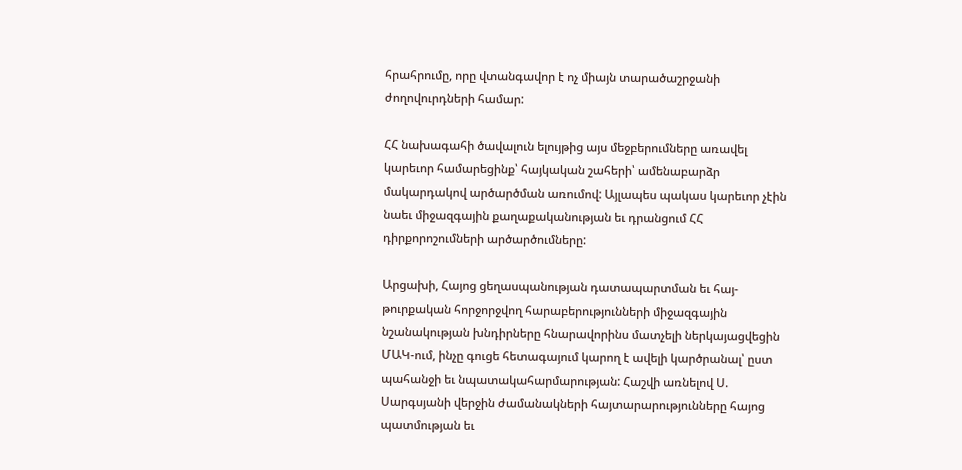հրահրումը, որը վտանգավոր է ոչ միայն տարածաշրջանի ժողովուրդների համար:

ՀՀ նախագահի ծավալուն ելույթից այս մեջբերումները առավել կարեւոր համարեցինք՝ հայկական շահերի՝ ամենաբարձր մակարդակով արծարծման առումով: Այլապես պակաս կարեւոր չէին նաեւ միջազգային քաղաքականության եւ դրանցում ՀՀ դիրքորոշումների արծարծումները:

Արցախի, Հայոց ցեղասպանության դատապարտման եւ հայ-թուրքական հորջորջվող հարաբերությունների միջազգային նշանակության խնդիրները հնարավորինս մատչելի ներկայացվեցին ՄԱԿ-ում, ինչը գուցե հետագայում կարող է ավելի կարծրանալ՝ ըստ պահանջի եւ նպատակահարմարության: Հաշվի առնելով Ս. Սարգսյանի վերջին ժամանակների հայտարարությունները հայոց պատմության եւ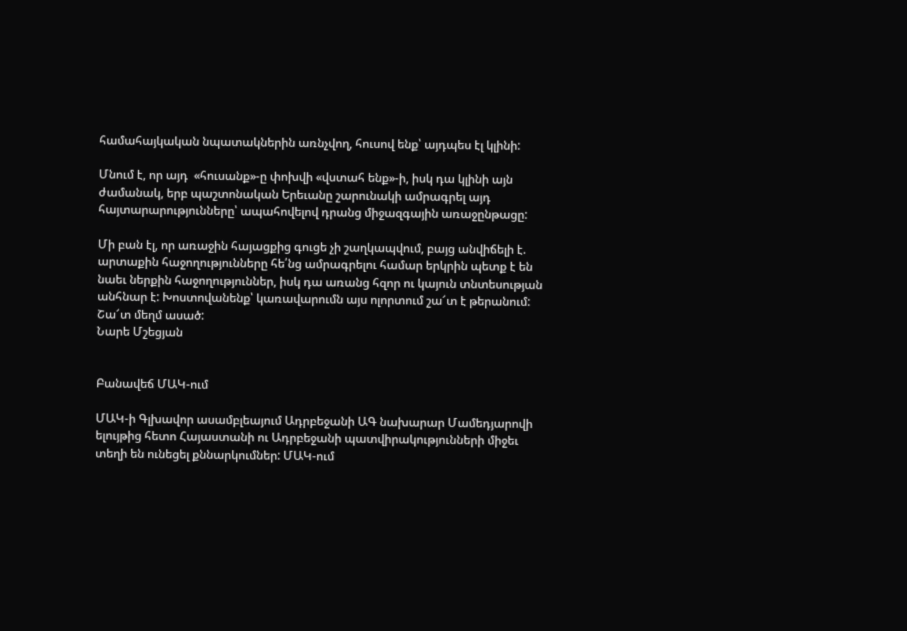համահայկական նպատակներին առնչվող, հուսով ենք՝ այդպես էլ կլինի:

Մնում է, որ այդ  «հուսանք»-ը փոխվի «վստահ ենք»-ի, իսկ դա կլինի այն ժամանակ, երբ պաշտոնական Երեւանը շարունակի ամրագրել այդ հայտարարությունները՝ ապահովելով դրանց միջազգային առաջընթացը:

Մի բան էլ, որ առաջին հայացքից գուցե չի շաղկապվում, բայց անվիճելի է. արտաքին հաջողությունները հե՛նց ամրագրելու համար երկրին պետք է են նաեւ ներքին հաջողություններ, իսկ դա առանց հզոր ու կայուն տնտեսության անհնար է: Խոստովանենք՝ կառավարումն այս ոլորտում շա՜տ է թերանում: Շա՜տ մեղմ ասած:
Նարե Մշեցյան


Բանավեճ ՄԱԿ-ում

ՄԱԿ-ի Գլխավոր ասամբլեայում Ադրբեջանի ԱԳ նախարար Մամեդյարովի ելույթից հետո Հայաստանի ու Ադրբեջանի պատվիրակությունների միջեւ տեղի են ունեցել քննարկումներ: ՄԱԿ-ում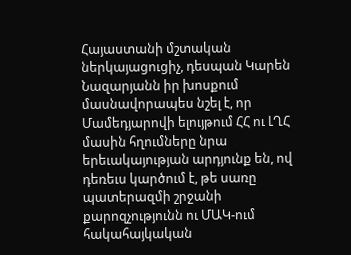Հայաստանի մշտական ներկայացուցիչ, դեսպան Կարեն Նազարյանն իր խոսքում մասնավորապես նշել է, որ Մամեդյարովի ելույթում ՀՀ ու ԼՂՀ մասին հղումները նրա երեւակայության արդյունք են, ով դեռեւս կարծում է, թե սառը պատերազմի շրջանի քարոզչությունն ու ՄԱԿ-ում հակահայկական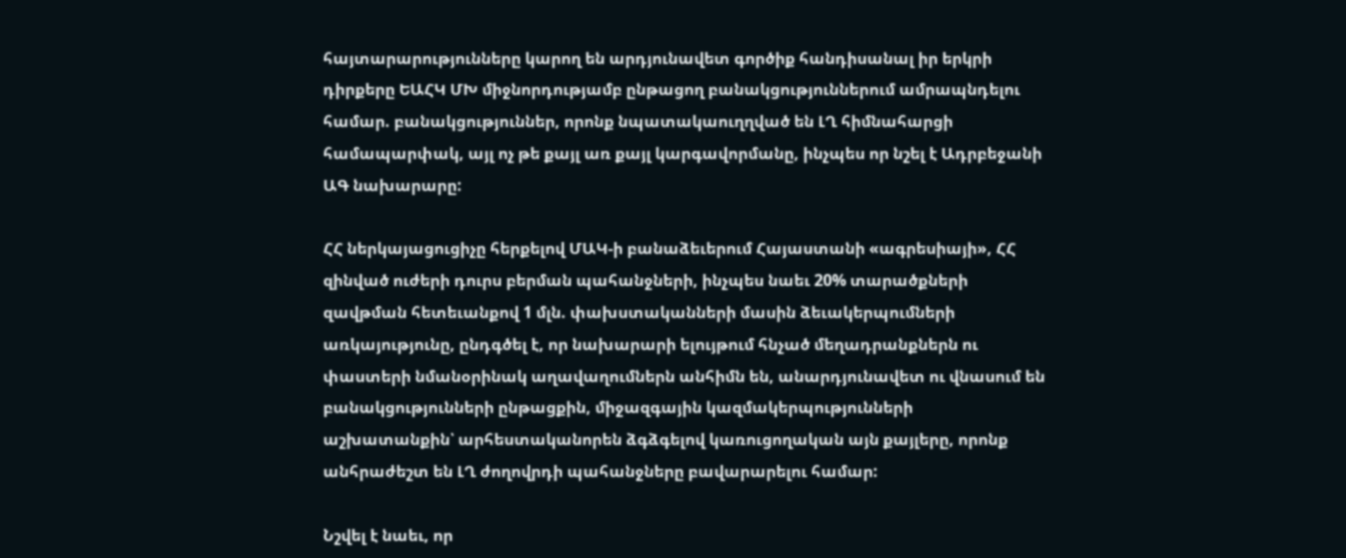հայտարարությունները կարող են արդյունավետ գործիք հանդիսանալ իր երկրի դիրքերը ԵԱՀԿ ՄԽ միջնորդությամբ ընթացող բանակցություններում ամրապնդելու համար. բանակցություններ, որոնք նպատակաուղղված են ԼՂ հիմնահարցի համապարփակ, այլ ոչ թե քայլ առ քայլ կարգավորմանը, ինչպես որ նշել է Ադրբեջանի ԱԳ նախարարը:

ՀՀ ներկայացուցիչը հերքելով ՄԱԿ-ի բանաձեւերում Հայաստանի «ագրեսիայի», ՀՀ զինված ուժերի դուրս բերման պահանջների, ինչպես նաեւ 20% տարածքների զավթման հետեւանքով 1 մլն. փախստականների մասին ձեւակերպումների առկայությունը, ընդգծել է, որ նախարարի ելույթում հնչած մեղադրանքներն ու փաստերի նմանօրինակ աղավաղումներն անհիմն են, անարդյունավետ ու վնասում են բանակցությունների ընթացքին, միջազգային կազմակերպությունների աշխատանքին՝ արհեստականորեն ձգձգելով կառուցողական այն քայլերը, որոնք անհրաժեշտ են ԼՂ ժողովրդի պահանջները բավարարելու համար:

Նշվել է նաեւ, որ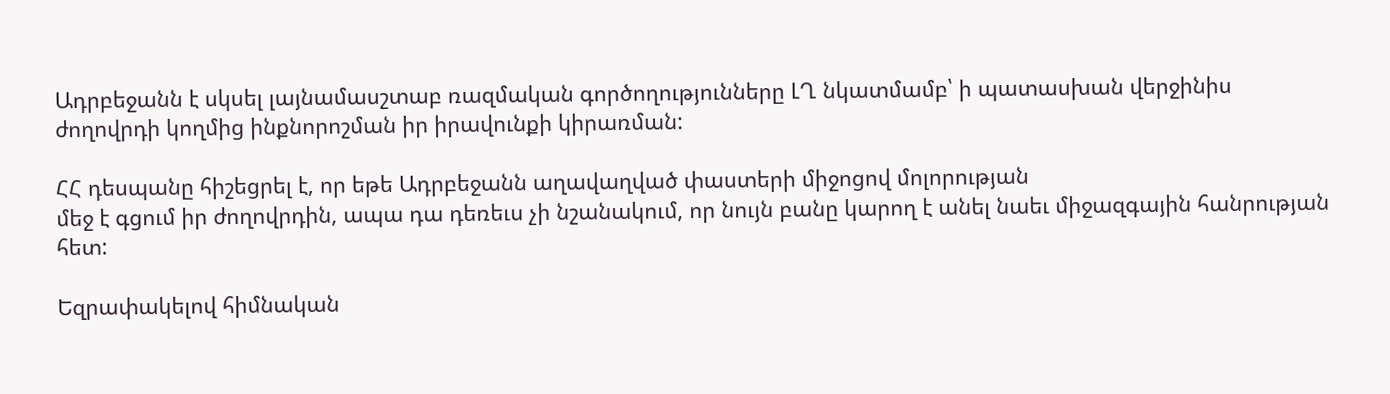Ադրբեջանն է սկսել լայնամասշտաբ ռազմական գործողությունները ԼՂ նկատմամբ՝ ի պատասխան վերջինիս ժողովրդի կողմից ինքնորոշման իր իրավունքի կիրառման:

ՀՀ դեսպանը հիշեցրել է, որ եթե Ադրբեջանն աղավաղված փաստերի միջոցով մոլորության
մեջ է գցում իր ժողովրդին, ապա դա դեռեւս չի նշանակում, որ նույն բանը կարող է անել նաեւ միջազգային հանրության հետ:

Եզրափակելով հիմնական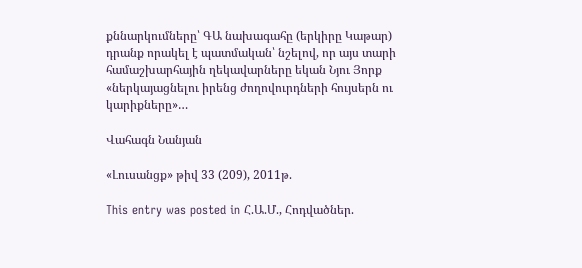քննարկումները՝ ԳԱ նախագահը (երկիրը Կաթար) դրանք որակել է պատմական՝ նշելով, որ այս տարի համաշխարհային ղեկավարները եկան Նյու Յորք «ներկայացնելու իրենց ժողովուրդների հույսերն ու կարիքները»…

Վահագն Նանյան

«Լուսանցք» թիվ 33 (209), 2011թ.

This entry was posted in Հ.Ա.Մ., Հոդվածներ.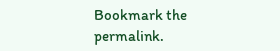Bookmark the permalink.